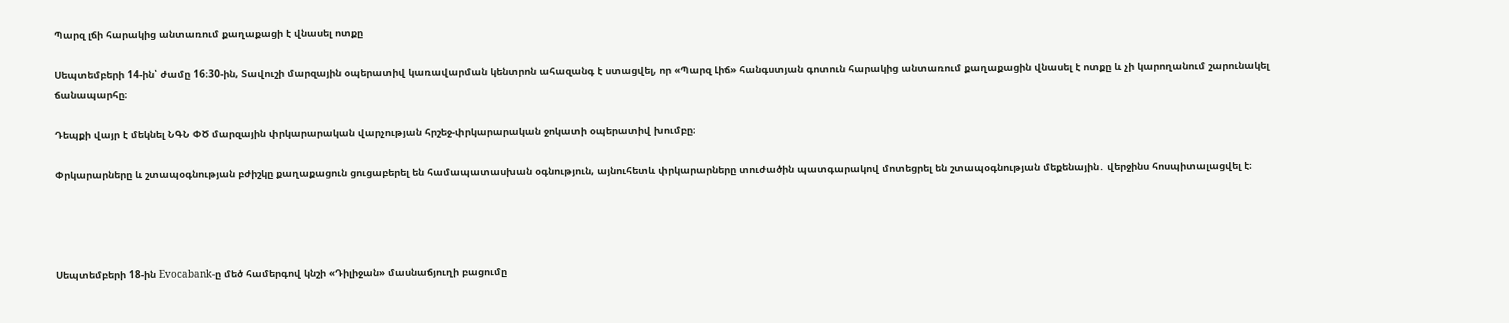Պարզ լճի հարակից անտառում քաղաքացի է վնասել ոտքը

Սեպտեմբերի 14-ին՝ ժամը 16։30-ին, Տավուշի մարզային օպերատիվ կառավարման կենտրոն ահազանգ է ստացվել, որ «Պարզ Լիճ» հանգստյան գոտուն հարակից անտառում քաղաքացին վնասել է ոտքը և չի կարողանում շարունակել ճանապարհը։

Դեպքի վայր է մեկնել ՆԳՆ ՓԾ մարզային փրկարարական վարչության հրշեջ-փրկարարական ջոկատի օպերատիվ խումբը։

Փրկարարները և շտապօգնության բժիշկը քաղաքացուն ցուցաբերել են համապատասխան օգնություն, այնուհետև փրկարարները տուժածին պատգարակով մոտեցրել են շտապօգնության մեքենային․ վերջինս հոսպիտալացվել է։




Սեպտեմբերի 18-ին Evocabank-ը մեծ համերգով կնշի «Դիլիջան» մասնաճյուղի բացումը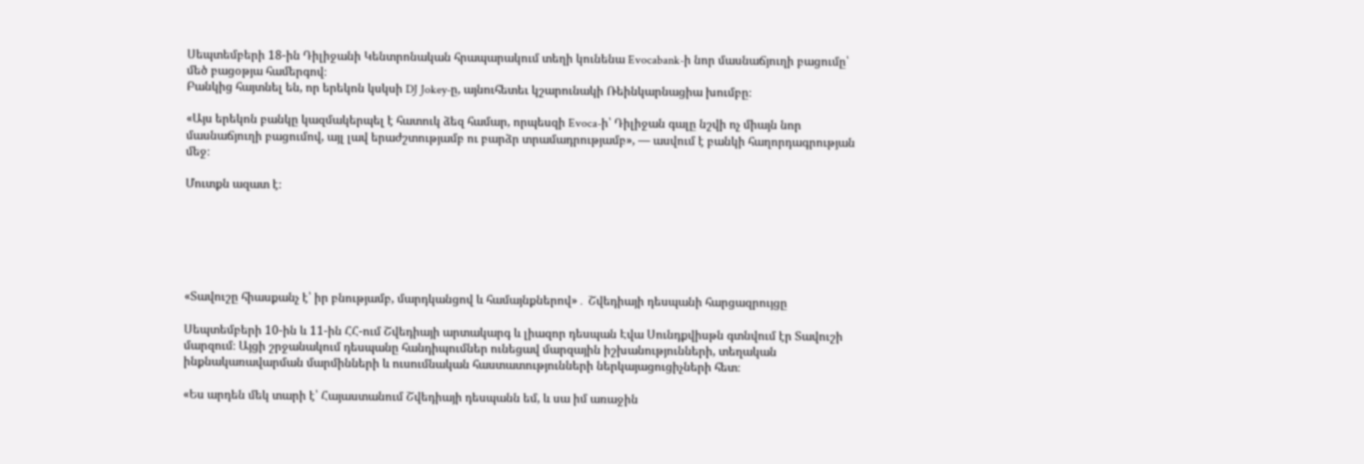Սեպտեմբերի 18-ին Դիլիջանի Կենտրոնական հրապարակում տեղի կունենա Evocabank-ի նոր մասնաճյուղի բացումը՝ մեծ բացօթյա համերգով։
Բանկից հայտնել են, որ երեկոն կսկսի DJ Jokey-ը, այնուհետեւ կշարունակի Ռեինկարնացիա խումբը։

«Այս երեկոն բանկը կազմակերպել է հատուկ ձեզ համար, որպեսզի Evoca-ի՝ Դիլիջան գալը նշվի ոչ միայն նոր մասնաճյուղի բացումով, այլ լավ երաժշտությամբ ու բարձր տրամադրությամբ», — ասվում է բանկի հաղորդագրության մեջ։

Մուտքն ազատ է։






«Տավուշը հիասքանչ է՝ իր բնությամբ, մարդկանցով և համայնքներով»․ Շվեդիայի դեսպանի հարցազրույցը

Սեպտեմբերի 10-ին և 11-ին ՀՀ-ում Շվեդիայի արտակարգ և լիազոր դեսպան Էվա Սունդքվիսթն գտնվում էր Տավուշի մարզում։ Այցի շրջանակում դեսպանը հանդիպումներ ունեցավ մարզային իշխանությունների, տեղական ինքնակառավարման մարմինների և ուսումնական հաստատությունների ներկայացուցիչների հետ։

«Ես արդեն մեկ տարի է՝ Հայաստանում Շվեդիայի դեսպանն եմ, և սա իմ առաջին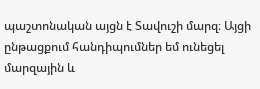պաշտոնական այցն է Տավուշի մարզ։ Այցի ընթացքում հանդիպումներ եմ ունեցել մարզային և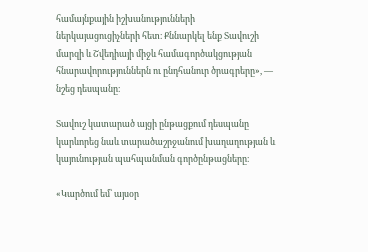համայնքային իշխանությունների ներկայացուցիչների հետ։ Քննարկել ենք Տավուշի մարզի և Շվեդիայի միջև համագործակցության հնարավորություններն ու ընդհանուր ծրագրերը», — նշեց դեսպանը։

Տավուշ կատարած այցի ընթացքում դեսպանը կարևորեց նաև տարածաշրջանում խաղաղության և կայունության պահպանման գործընթացները։

«Կարծում եմ՝ այսօր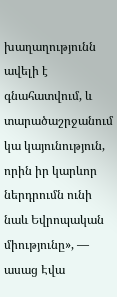խաղաղությունն ավելի է գնահատվում, և տարածաշրջանում կա կայունություն, որին իր կարևոր ներդրումն ունի նաև Եվրոպական միությունը», — ասաց Էվա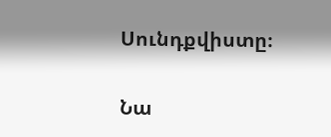Սունդքվիստը։

Նա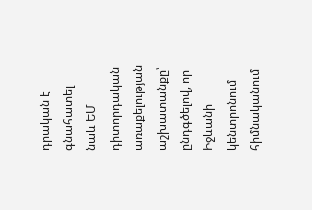դրական է գնահատել նաև ԵՄ դիտորդական առաքելության աշխատանքը՝ ընդգծելով, որ Իջևանի կենտրոնում հիմնականում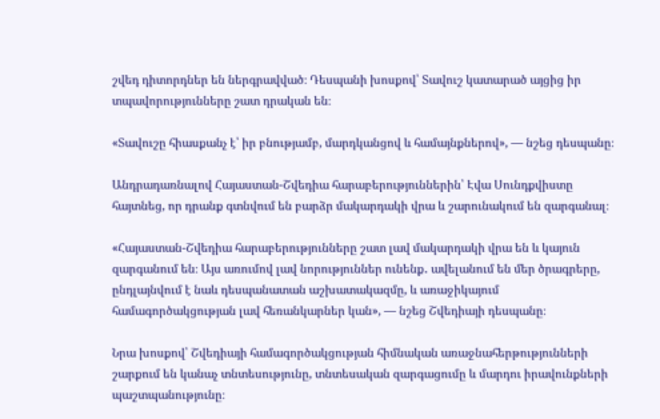շվեդ դիտորդներ են ներգրավված։ Դեսպանի խոսքով՝ Տավուշ կատարած այցից իր տպավորությունները շատ դրական են։

«Տավուշը հիասքանչ է՝ իր բնությամբ, մարդկանցով և համայնքներով», — նշեց դեսպանը։

Անդրադառնալով Հայաստան-Շվեդիա հարաբերություններին՝ Էվա Սունդքվիստը հայտնեց, որ դրանք գտնվում են բարձր մակարդակի վրա և շարունակում են զարգանալ։

«Հայաստան-Շվեդիա հարաբերությունները շատ լավ մակարդակի վրա են և կայուն զարգանում են։ Այս առումով լավ նորություններ ունենք․ ավելանում են մեր ծրագրերը, ընդլայնվում է նաև դեսպանատան աշխատակազմը, և առաջիկայում համագործակցության լավ հեռանկարներ կան», — նշեց Շվեդիայի դեսպանը։

Նրա խոսքով՝ Շվեդիայի համագործակցության հիմնական առաջնահերթությունների շարքում են կանաչ տնտեսությունը, տնտեսական զարգացումը և մարդու իրավունքների պաշտպանությունը։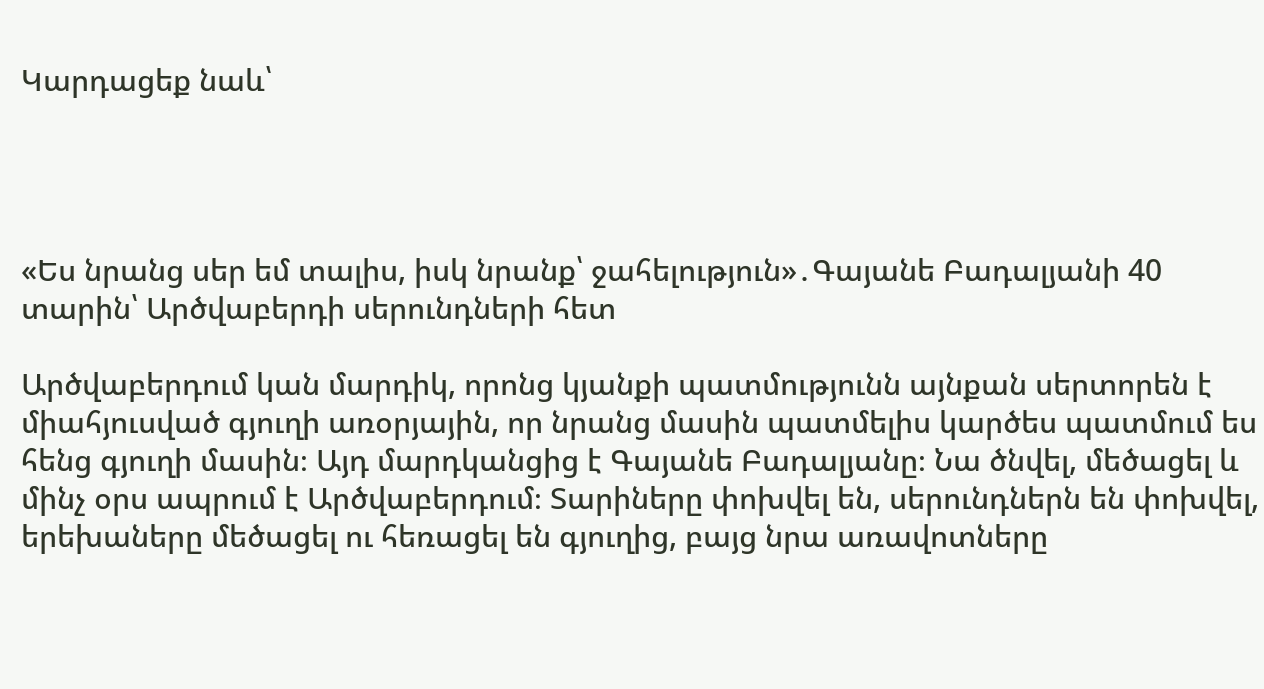Կարդացեք նաև՝




«Ես նրանց սեր եմ տալիս, իսկ նրանք՝ ջահելություն»․Գայանե Բադալյանի 40 տարին՝ Արծվաբերդի սերունդների հետ

Արծվաբերդում կան մարդիկ, որոնց կյանքի պատմությունն այնքան սերտորեն է միահյուսված գյուղի առօրյային, որ նրանց մասին պատմելիս կարծես պատմում ես հենց գյուղի մասին։ Այդ մարդկանցից է Գայանե Բադալյանը։ Նա ծնվել, մեծացել և մինչ օրս ապրում է Արծվաբերդում։ Տարիները փոխվել են, սերունդներն են փոխվել, երեխաները մեծացել ու հեռացել են գյուղից, բայց նրա առավոտները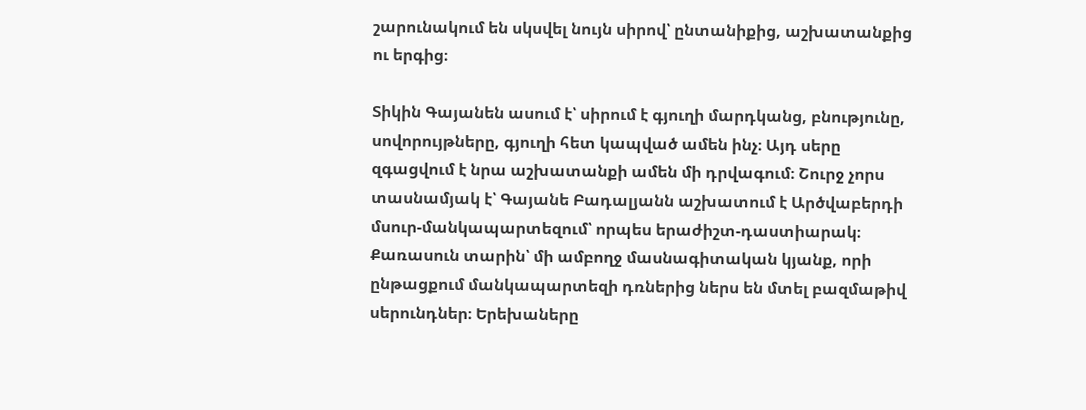շարունակում են սկսվել նույն սիրով՝ ընտանիքից, աշխատանքից ու երգից։

Տիկին Գայանեն ասում է՝ սիրում է գյուղի մարդկանց, բնությունը, սովորույթները, գյուղի հետ կապված ամեն ինչ։ Այդ սերը զգացվում է նրա աշխատանքի ամեն մի դրվագում։ Շուրջ չորս տասնամյակ է՝ Գայանե Բադալյանն աշխատում է Արծվաբերդի մսուր-մանկապարտեզում՝ որպես երաժիշտ-դաստիարակ։ Քառասուն տարին՝ մի ամբողջ մասնագիտական կյանք, որի ընթացքում մանկապարտեզի դռներից ներս են մտել բազմաթիվ սերունդներ։ Երեխաները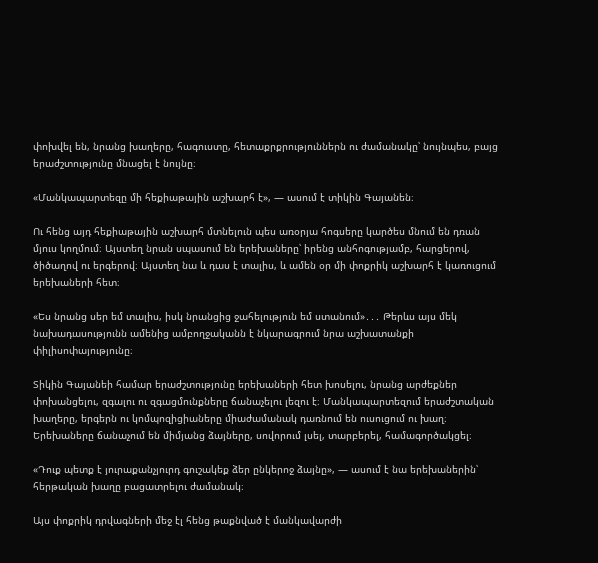փոխվել են, նրանց խաղերը, հագուստը, հետաքրքրություններն ու ժամանակը՝ նույնպես, բայց երաժշտությունը մնացել է նույնը։

«Մանկապարտեզը մի հեքիաթային աշխարհ է», — ասում է տիկին Գայանեն։

Ու հենց այդ հեքիաթային աշխարհ մտնելուն պես առօրյա հոգսերը կարծես մնում են դռան մյուս կողմում։ Այստեղ նրան սպասում են երեխաները՝ իրենց անհոգությամբ, հարցերով, ծիծաղով ու երգերով։ Այստեղ նա և դաս է տալիս, և ամեն օր մի փոքրիկ աշխարհ է կառուցում երեխաների հետ։

«Ես նրանց սեր եմ տալիս, իսկ նրանցից ջահելություն եմ ստանում»․․․ Թերևս այս մեկ նախադասությունն ամենից ամբողջականն է նկարագրում նրա աշխատանքի փիլիսոփայությունը։

Տիկին Գայանեի համար երաժշտությունը երեխաների հետ խոսելու, նրանց արժեքներ փոխանցելու, զգալու ու զգացմունքները ճանաչելու լեզու է։ Մանկապարտեզում երաժշտական խաղերը, երգերն ու կոմպոզիցիաները միաժամանակ դառնում են ուսուցում ու խաղ։ Երեխաները ճանաչում են միմյանց ձայները, սովորում լսել, տարբերել, համագործակցել։

«Դուք պետք է յուրաքանչյուրդ գուշակեք ձեր ընկերոջ ձայնը», — ասում է նա երեխաներին՝ հերթական խաղը բացատրելու ժամանակ։

Այս փոքրիկ դրվագների մեջ էլ հենց թաքնված է մանկավարժի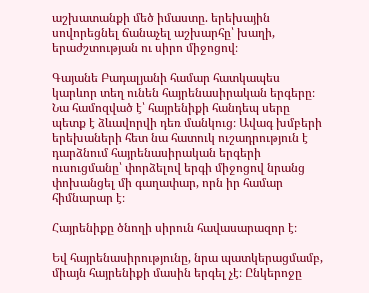աշխատանքի մեծ իմաստը. երեխային սովորեցնել ճանաչել աշխարհը՝ խաղի, երաժշտության ու սիրո միջոցով։

Գայանե Բադալյանի համար հատկապես կարևոր տեղ ունեն հայրենասիրական երգերը։ Նա համոզված է՝ հայրենիքի հանդեպ սերը պետք է ձևավորվի դեռ մանկուց։ Ավագ խմբերի երեխաների հետ նա հատուկ ուշադրություն է դարձնում հայրենասիրական երգերի ուսուցմանը՝ փորձելով երգի միջոցով նրանց փոխանցել մի գաղափար, որն իր համար հիմնարար է։

Հայրենիքը ծնողի սիրուն հավասարազոր է։

Եվ հայրենասիրությունը, նրա պատկերացմամբ, միայն հայրենիքի մասին երգել չէ։ Ընկերոջը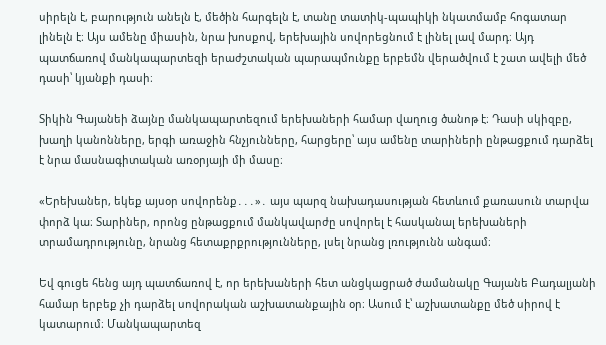սիրելն է, բարություն անելն է, մեծին հարգելն է, տանը տատիկ-պապիկի նկատմամբ հոգատար լինելն է։ Այս ամենը միասին, նրա խոսքով, երեխային սովորեցնում է լինել լավ մարդ։ Այդ պատճառով մանկապարտեզի երաժշտական պարապմունքը երբեմն վերածվում է շատ ավելի մեծ դասի՝ կյանքի դասի։

Տիկին Գայանեի ձայնը մանկապարտեզում երեխաների համար վաղուց ծանոթ է։ Դասի սկիզբը, խաղի կանոնները, երգի առաջին հնչյունները, հարցերը՝ այս ամենը տարիների ընթացքում դարձել է նրա մասնագիտական առօրյայի մի մասը։

«Երեխաներ, եկեք այսօր սովորենք․․․»․ այս պարզ նախադասության հետևում քառասուն տարվա փորձ կա։ Տարիներ, որոնց ընթացքում մանկավարժը սովորել է հասկանալ երեխաների տրամադրությունը, նրանց հետաքրքրությունները, լսել նրանց լռությունն անգամ։

Եվ գուցե հենց այդ պատճառով է, որ երեխաների հետ անցկացրած ժամանակը Գայանե Բադալյանի համար երբեք չի դարձել սովորական աշխատանքային օր։ Ասում է՝ աշխատանքը մեծ սիրով է կատարում։ Մանկապարտեզ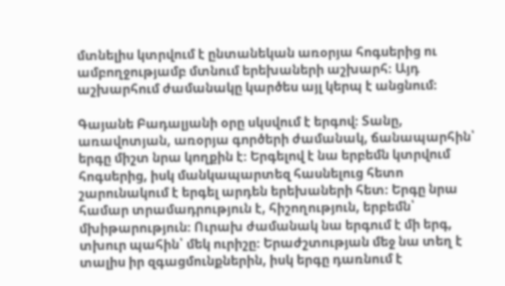մտնելիս կտրվում է ընտանեկան առօրյա հոգսերից ու ամբողջությամբ մտնում երեխաների աշխարհ։ Այդ աշխարհում ժամանակը կարծես այլ կերպ է անցնում։

Գայանե Բադալյանի օրը սկսվում է երգով։ Տանը, առավոտյան, առօրյա գործերի ժամանակ, ճանապարհին՝ երգը միշտ նրա կողքին է։ Երգելով է նա երբեմն կտրվում հոգսերից, իսկ մանկապարտեզ հասնելուց հետո շարունակում է երգել արդեն երեխաների հետ։ Երգը նրա համար տրամադրություն է, հիշողություն, երբեմն՝ մխիթարություն։ Ուրախ ժամանակ նա երգում է մի երգ, տխուր պահին՝ մեկ ուրիշը։ Երաժշտության մեջ նա տեղ է տալիս իր զգացմունքներին, իսկ երգը դառնում է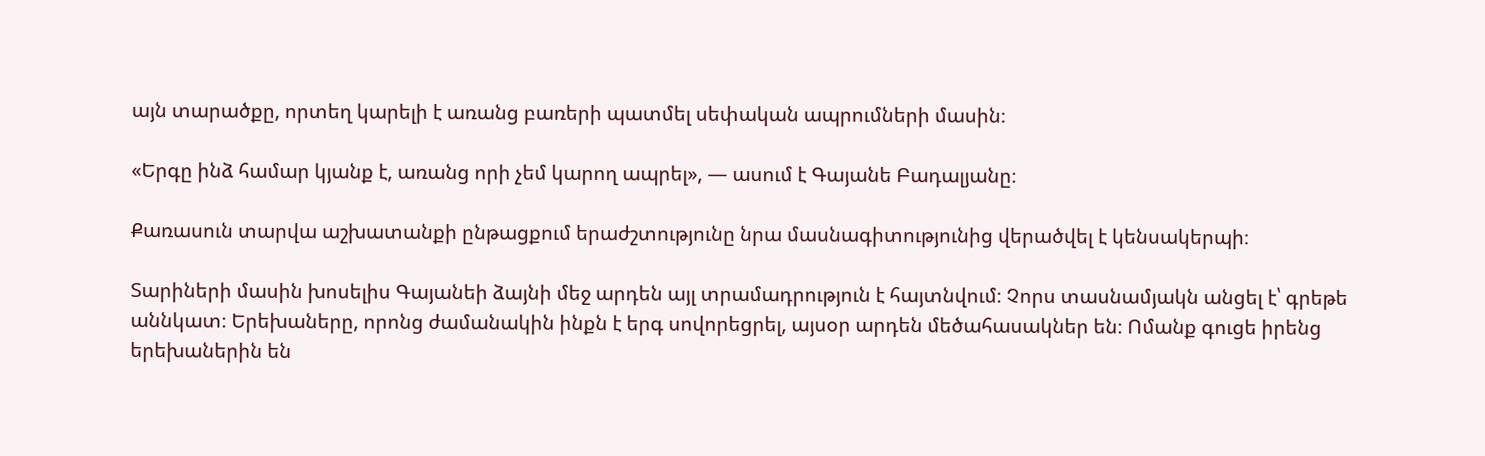այն տարածքը, որտեղ կարելի է առանց բառերի պատմել սեփական ապրումների մասին։

«Երգը ինձ համար կյանք է, առանց որի չեմ կարող ապրել», — ասում է Գայանե Բադալյանը։

Քառասուն տարվա աշխատանքի ընթացքում երաժշտությունը նրա մասնագիտությունից վերածվել է կենսակերպի։

Տարիների մասին խոսելիս Գայանեի ձայնի մեջ արդեն այլ տրամադրություն է հայտնվում։ Չորս տասնամյակն անցել է՝ գրեթե աննկատ։ Երեխաները, որոնց ժամանակին ինքն է երգ սովորեցրել, այսօր արդեն մեծահասակներ են։ Ոմանք գուցե իրենց երեխաներին են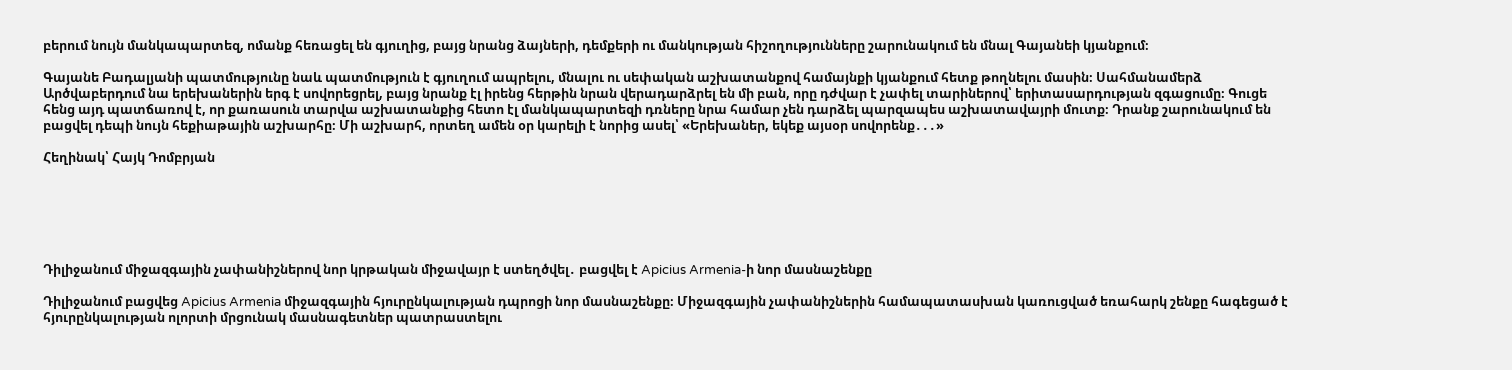բերում նույն մանկապարտեզ, ոմանք հեռացել են գյուղից, բայց նրանց ձայների, դեմքերի ու մանկության հիշողությունները շարունակում են մնալ Գայանեի կյանքում։

Գայանե Բադալյանի պատմությունը նաև պատմություն է գյուղում ապրելու, մնալու ու սեփական աշխատանքով համայնքի կյանքում հետք թողնելու մասին։ Սահմանամերձ Արծվաբերդում նա երեխաներին երգ է սովորեցրել, բայց նրանք էլ իրենց հերթին նրան վերադարձրել են մի բան, որը դժվար է չափել տարիներով՝ երիտասարդության զգացումը։ Գուցե հենց այդ պատճառով է, որ քառասուն տարվա աշխատանքից հետո էլ մանկապարտեզի դռները նրա համար չեն դարձել պարզապես աշխատավայրի մուտք։ Դրանք շարունակում են բացվել դեպի նույն հեքիաթային աշխարհը։ Մի աշխարհ, որտեղ ամեն օր կարելի է նորից ասել՝ «Երեխաներ, եկեք այսօր սովորենք․․․»

Հեղինակ՝ Հայկ Դոմբրյան






Դիլիջանում միջազգային չափանիշներով նոր կրթական միջավայր է ստեղծվել․ բացվել է Apicius Armenia-ի նոր մասնաշենքը

Դիլիջանում բացվեց Apicius Armenia միջազգային հյուրընկալության դպրոցի նոր մասնաշենքը։ Միջազգային չափանիշներին համապատասխան կառուցված եռահարկ շենքը հագեցած է հյուրընկալության ոլորտի մրցունակ մասնագետներ պատրաստելու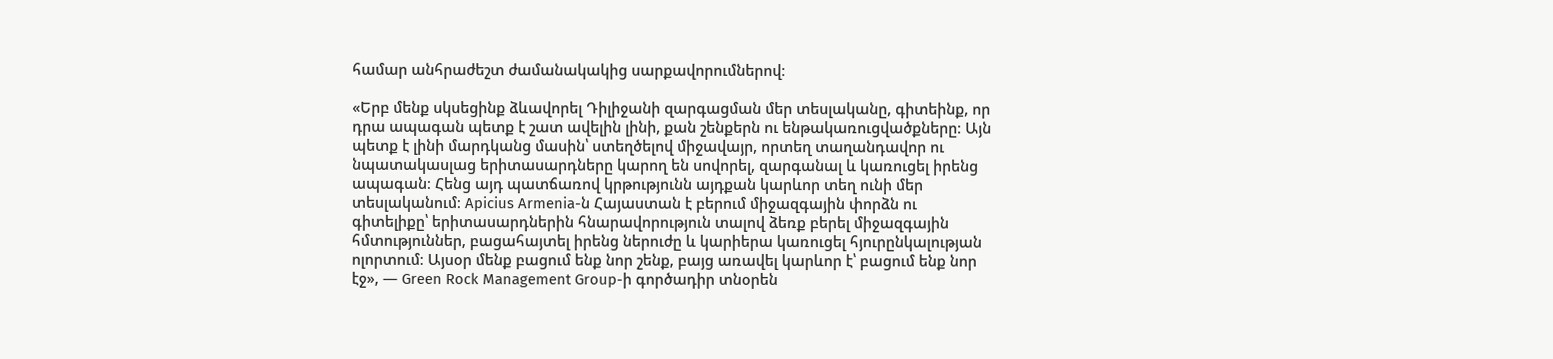համար անհրաժեշտ ժամանակակից սարքավորումներով։

«Երբ մենք սկսեցինք ձևավորել Դիլիջանի զարգացման մեր տեսլականը, գիտեինք, որ դրա ապագան պետք է շատ ավելին լինի, քան շենքերն ու ենթակառուցվածքները։ Այն պետք է լինի մարդկանց մասին՝ ստեղծելով միջավայր, որտեղ տաղանդավոր ու նպատակասլաց երիտասարդները կարող են սովորել, զարգանալ և կառուցել իրենց ապագան։ Հենց այդ պատճառով կրթությունն այդքան կարևոր տեղ ունի մեր տեսլականում։ Apicius Armenia-ն Հայաստան է բերում միջազգային փորձն ու գիտելիքը՝ երիտասարդներին հնարավորություն տալով ձեռք բերել միջազգային հմտություններ, բացահայտել իրենց ներուժը և կարիերա կառուցել հյուրընկալության ոլորտում։ Այսօր մենք բացում ենք նոր շենք, բայց առավել կարևոր է՝ բացում ենք նոր էջ», — Green Rock Management Group-ի գործադիր տնօրեն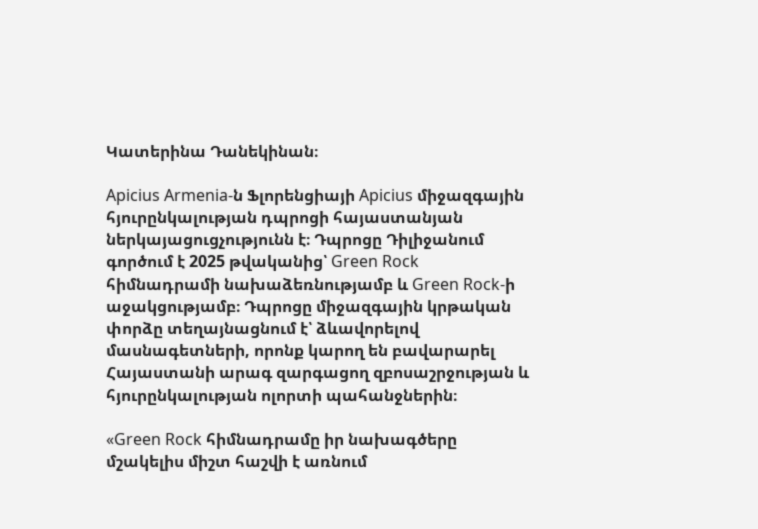Կատերինա Դանեկինան։

Apicius Armenia-ն Ֆլորենցիայի Apicius միջազգային հյուրընկալության դպրոցի հայաստանյան ներկայացուցչությունն է։ Դպրոցը Դիլիջանում գործում է 2025 թվականից՝ Green Rock հիմնադրամի նախաձեռնությամբ և Green Rock-ի աջակցությամբ։ Դպրոցը միջազգային կրթական փորձը տեղայնացնում է՝ ձևավորելով մասնագետների, որոնք կարող են բավարարել Հայաստանի արագ զարգացող զբոսաշրջության և հյուրընկալության ոլորտի պահանջներին։

«Green Rock հիմնադրամը իր նախագծերը մշակելիս միշտ հաշվի է առնում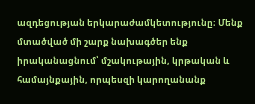ազդեցության երկարաժամկետությունը։ Մենք մտածված մի շարք նախագծեր ենք իրականացնում՝ մշակութային, կրթական և համայնքային, որպեսզի կարողանանք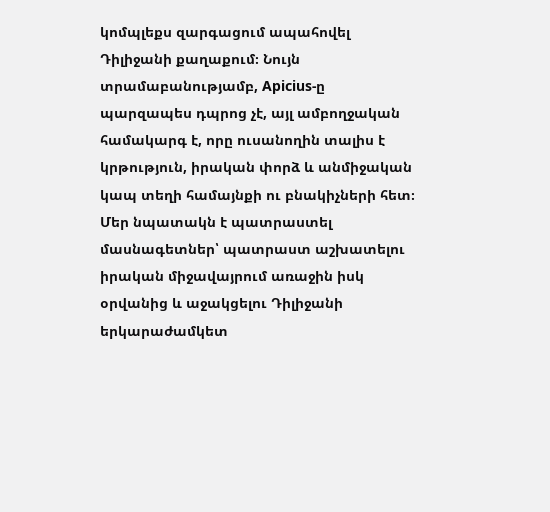կոմպլեքս զարգացում ապահովել Դիլիջանի քաղաքում։ Նույն տրամաբանությամբ, Apicius-ը պարզապես դպրոց չէ, այլ ամբողջական համակարգ է, որը ուսանողին տալիս է կրթություն, իրական փորձ և անմիջական կապ տեղի համայնքի ու բնակիչների հետ։ Մեր նպատակն է պատրաստել մասնագետներ՝ պատրաստ աշխատելու իրական միջավայրում առաջին իսկ օրվանից և աջակցելու Դիլիջանի երկարաժամկետ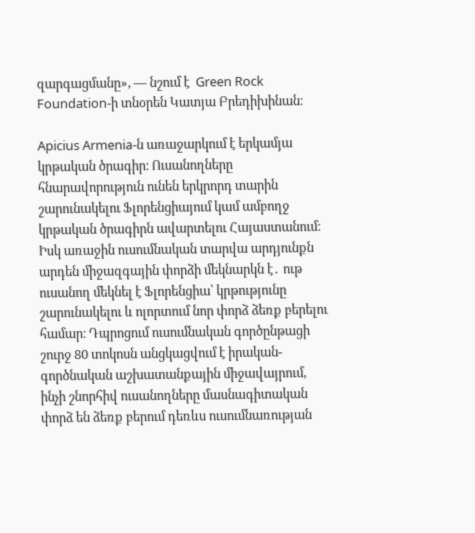զարգացմանը», — նշում է  Green Rock Foundation-ի տնօրեն Կատյա Բրեդիխինան։

Apicius Armenia-ն առաջարկում է երկամյա կրթական ծրագիր։ Ուսանողները հնարավորություն ունեն երկրորդ տարին շարունակելու Ֆլորենցիայում կամ ամբողջ կրթական ծրագիրն ավարտելու Հայաստանում։ Իսկ առաջին ուսումնական տարվա արդյունքն արդեն միջազգային փորձի մեկնարկն է․ ութ ուսանող մեկնել է Ֆլորենցիա՝ կրթությունը շարունակելու և ոլորտում նոր փորձ ձեռք բերելու համար։ Դպրոցում ուսումնական գործընթացի շուրջ 80 տոկոսն անցկացվում է իրական-գործնական աշխատանքային միջավայրում, ինչի շնորհիվ ուսանողները մասնագիտական փորձ են ձեռք բերում դեռևս ուսումնառության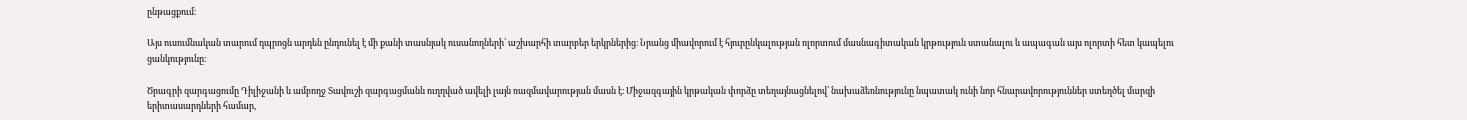ընթացքում։

Այս ուսումնական տարում դպրոցն արդեն ընդունել է մի քանի տասնյակ ուսանողների՝ աշխարհի տարբեր երկրներից։ Նրանց միավորում է հյուրընկալության ոլորտում մասնագիտական կրթություն ստանալու և ապագան այս ոլորտի հետ կապելու ցանկությունը։

Ծրագրի զարգացումը Դիլիջանի և ամբողջ Տավուշի զարգացմանն ուղղված ավելի լայն ռազմավարության մասն է։ Միջազգային կրթական փորձը տեղայնացնելով՝ նախաձեռնությունը նպատակ ունի նոր հնարավորություններ ստեղծել մարզի երիտասարդների համար,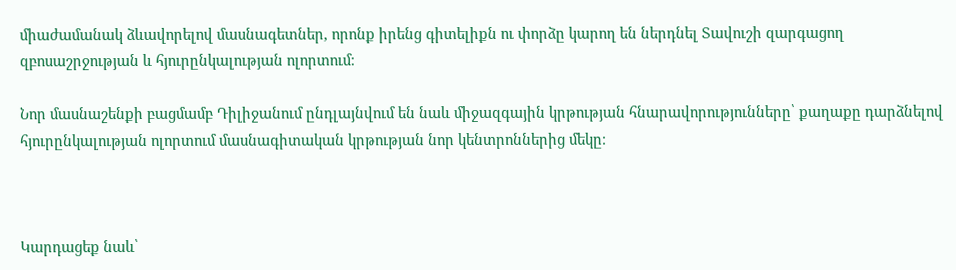միաժամանակ ձևավորելով մասնագետներ, որոնք իրենց գիտելիքն ու փորձը կարող են ներդնել Տավուշի զարգացող զբոսաշրջության և հյուրընկալության ոլորտում։

Նոր մասնաշենքի բացմամբ Դիլիջանում ընդլայնվում են նաև միջազգային կրթության հնարավորությունները՝ քաղաքը դարձնելով հյուրընկալության ոլորտում մասնագիտական կրթության նոր կենտրոններից մեկը։



Կարդացեք նաև՝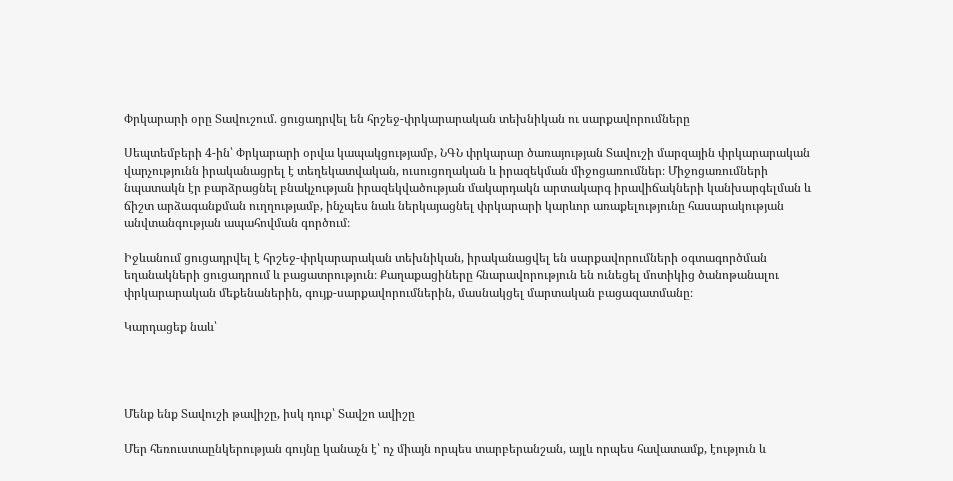Փրկարարի օրը Տավուշում․ ցուցադրվել են հրշեջ-փրկարարական տեխնիկան ու սարքավորումները

Սեպտեմբերի 4-ին՝ Փրկարարի օրվա կապակցությամբ, ՆԳՆ փրկարար ծառայության Տավուշի մարզային փրկարարական վարչությունն իրականացրել է տեղեկատվական, ուսուցողական և իրազեկման միջոցառումներ։ Միջոցառումների նպատակն էր բարձրացնել բնակչության իրազեկվածության մակարդակն արտակարգ իրավիճակների կանխարգելման և ճիշտ արձագանքման ուղղությամբ, ինչպես նաև ներկայացնել փրկարարի կարևոր առաքելությունը հասարակության անվտանգության ապահովման գործում։

Իջևանում ցուցադրվել է հրշեջ-փրկարարական տեխնիկան, իրականացվել են սարքավորումների օգտագործման եղանակների ցուցադրում և բացատրություն։ Քաղաքացիները հնարավորություն են ունեցել մոտիկից ծանոթանալու փրկարարական մեքենաներին, գույք-սարքավորումներին, մասնակցել մարտական բացազատմանը։

Կարդացեք նաև՝




Մենք ենք Տավուշի թավիշը, իսկ դուք՝ Տավշո ավիշը

Մեր հեռուստաընկերության գույնը կանաչն է՝ ոչ միայն որպես տարբերանշան, այլև որպես հավատամք, էություն և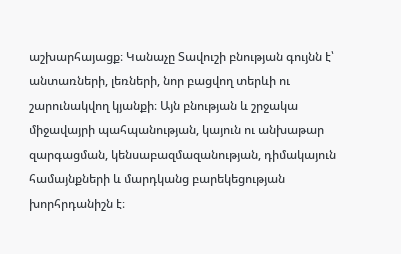աշխարհայացք։ Կանաչը Տավուշի բնության գույնն է՝ անտառների, լեռների, նոր բացվող տերևի ու շարունակվող կյանքի։ Այն բնության և շրջակա միջավայրի պահպանության, կայուն ու անխաթար զարգացման, կենսաբազմազանության, դիմակայուն համայնքների և մարդկանց բարեկեցության խորհրդանիշն է։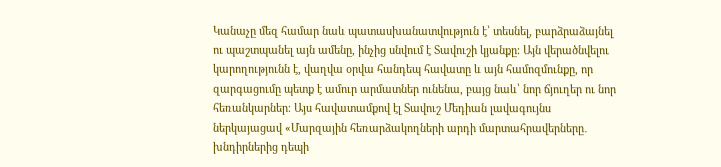Կանաչը մեզ համար նաև պատասխանատվություն է՝ տեսնել, բարձրաձայնել ու պաշտպանել այն ամենը, ինչից սնվում է Տավուշի կյանքը։ Այն վերածնվելու կարողությունն է, վաղվա օրվա հանդեպ հավատը և այն համոզմունքը, որ զարգացումը պետք է ամուր արմատներ ունենա, բայց նաև՝ նոր ճյուղեր ու նոր հեռանկարներ։ Այս հավատամքով էլ Տավուշ Մեդիան լավագույնս ներկայացավ «Մարզային հեռարձակողների արդի մարտահրավերները․ խնդիրներից դեպի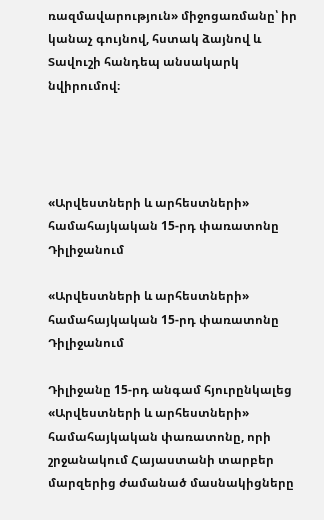ռազմավարություն» միջոցառմանը՝ իր կանաչ գույնով, հստակ ձայնով և Տավուշի հանդեպ անսակարկ նվիրումով։




«Արվեստների և արհեստների» համահայկական 15-րդ փառատոնը Դիլիջանում

«Արվեստների և արհեստների» համահայկական 15-րդ փառատոնը Դիլիջանում

Դիլիջանը 15-րդ անգամ հյուրընկալեց «Արվեստների և արհեստների» համահայկական փառատոնը, որի շրջանակում Հայաստանի տարբեր մարզերից ժամանած մասնակիցները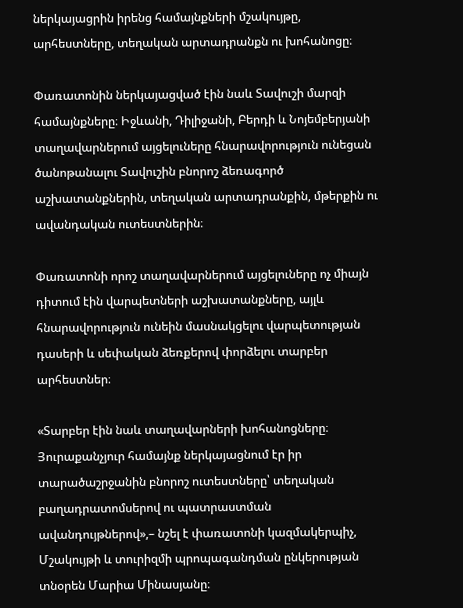ներկայացրին իրենց համայնքների մշակույթը, արհեստները, տեղական արտադրանքն ու խոհանոցը։

Փառատոնին ներկայացված էին նաև Տավուշի մարզի համայնքները։ Իջևանի, Դիլիջանի, Բերդի և Նոյեմբերյանի տաղավարներում այցելուները հնարավորություն ունեցան ծանոթանալու Տավուշին բնորոշ ձեռագործ աշխատանքներին, տեղական արտադրանքին, մթերքին ու ավանդական ուտեստներին։

Փառատոնի որոշ տաղավարներում այցելուները ոչ միայն դիտում էին վարպետների աշխատանքները, այլև հնարավորություն ունեին մասնակցելու վարպետության դասերի և սեփական ձեռքերով փորձելու տարբեր արհեստներ։

«Տարբեր էին նաև տաղավարների խոհանոցները։ Յուրաքանչյուր համայնք ներկայացնում էր իր տարածաշրջանին բնորոշ ուտեստները՝ տեղական բաղադրատոմսերով ու պատրաստման ավանդույթներով»,– նշել է փառատոնի կազմակերպիչ, Մշակույթի և տուրիզմի պրոպագանդման ընկերության տնօրեն Մարիա Մինասյանը։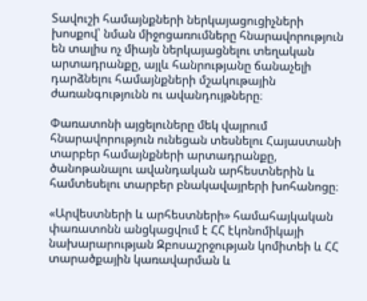Տավուշի համայնքների ներկայացուցիչների խոսքով՝ նման միջոցառումները հնարավորություն են տալիս ոչ միայն ներկայացնելու տեղական արտադրանքը, այլև հանրությանը ճանաչելի դարձնելու համայնքների մշակութային ժառանգությունն ու ավանդույթները։

Փառատոնի այցելուները մեկ վայրում հնարավորություն ունեցան տեսնելու Հայաստանի տարբեր համայնքների արտադրանքը, ծանոթանալու ավանդական արհեստներին և համտեսելու տարբեր բնակավայրերի խոհանոցը։

«Արվեստների և արհեստների» համահայկական փառատոնն անցկացվում է ՀՀ էկոնոմիկայի նախարարության Զբոսաշրջության կոմիտեի և ՀՀ տարածքային կառավարման և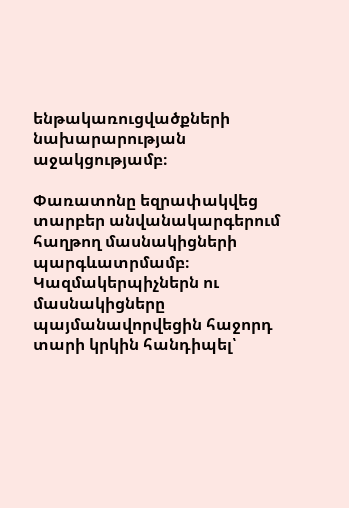ենթակառուցվածքների նախարարության աջակցությամբ։

Փառատոնը եզրափակվեց տարբեր անվանակարգերում հաղթող մասնակիցների պարգևատրմամբ։ Կազմակերպիչներն ու մասնակիցները պայմանավորվեցին հաջորդ տարի կրկին հանդիպել՝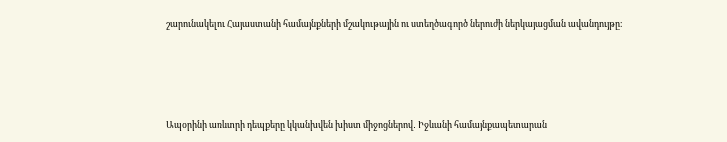շարունակելու Հայաստանի համայնքների մշակութային ու ստեղծագործ ներուժի ներկայացման ավանդույթը։




Ապօրինի առևտրի դեպքերը կկանխվեն խիստ միջոցներով․ Իջևանի համայնքապետարան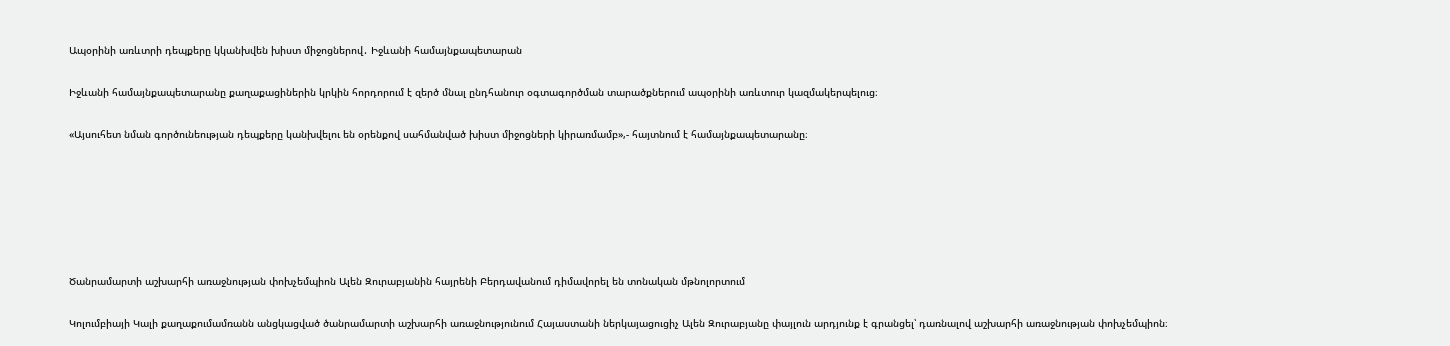Ապօրինի առևտրի դեպքերը կկանխվեն խիստ միջոցներով․ Իջևանի համայնքապետարան

Իջևանի համայնքապետարանը քաղաքացիներին կրկին հորդորում է զերծ մնալ ընդհանուր օգտագործման տարածքներում ապօրինի առևտուր կազմակերպելուց։

«Այսուհետ նման գործունեության դեպքերը կանխվելու են օրենքով սահմանված խիստ միջոցների կիրառմամբ»,- հայտնում է համայնքապետարանը։






Ծանրամարտի աշխարհի առաջնության փոխչեմպիոն Ալեն Զուրաբյանին հայրենի Բերդավանում դիմավորել են տոնական մթնոլորտում

Կոլումբիայի Կալի քաղաքումամռանն անցկացված ծանրամարտի աշխարհի առաջնությունում Հայաստանի ներկայացուցիչ Ալեն Զուրաբյանը փայլուն արդյունք է գրանցել՝ դառնալով աշխարհի առաջնության փոխչեմպիոն։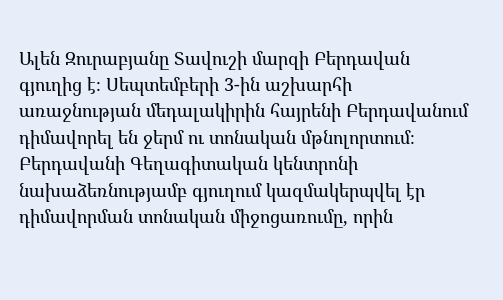Ալեն Զուրաբյանը Տավուշի մարզի Բերդավան գյուղից է։ Սեպտեմբերի 3-ին աշխարհի առաջնության մեդալակիրին հայրենի Բերդավանում դիմավորել են ջերմ ու տոնական մթնոլորտում։ Բերդավանի Գեղագիտական կենտրոնի նախաձեռնությամբ գյուղում կազմակերպվել էր դիմավորման տոնական միջոցառումը, որին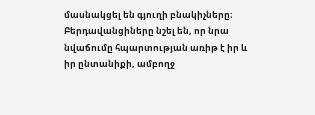մասնակցել են գյուղի բնակիչները։ Բերդավանցիները նշել են, որ նրա նվաճումը հպարտության առիթ է իր և իր ընտանիքի, ամբողջ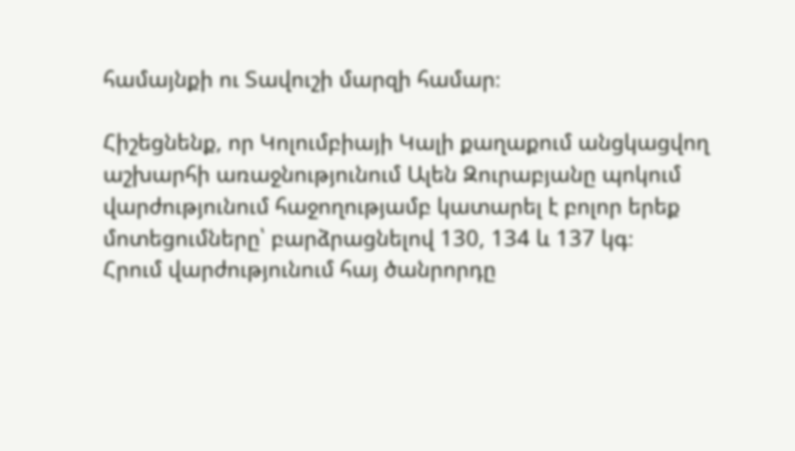համայնքի ու Տավուշի մարզի համար։

Հիշեցնենք, որ Կոլումբիայի Կալի քաղաքում անցկացվող աշխարհի առաջնությունում Ալեն Զուրաբյանը պոկում վարժությունում հաջողությամբ կատարել է բոլոր երեք մոտեցումները՝ բարձրացնելով 130, 134 և 137 կգ։
Հրում վարժությունում հայ ծանրորդը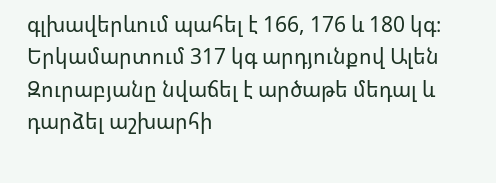գլխավերևում պահել է 166, 176 և 180 կգ։ Երկամարտում 317 կգ արդյունքով Ալեն Զուրաբյանը նվաճել է արծաթե մեդալ և դարձել աշխարհի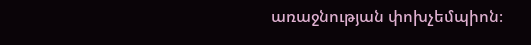առաջնության փոխչեմպիոն։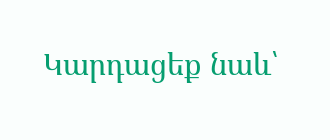Կարդացեք նաև՝